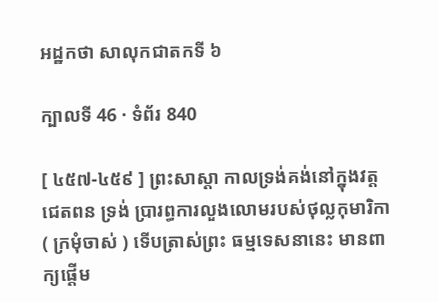អដ្ឋកថា សាលុកជាតកទី ៦

ក្បាលទី 46 · ទំព័រ 840

[ ៤៥៧-៤៥៩ ] ព្រះសាស្តា កាលទ្រង់គង់នៅក្នុងវត្តជេតពន ទ្រង់ ប្រារព្ធការលួងលោមរបស់ថុល្លកុមារិកា ( ក្រមុំចាស់ ) ទើបត្រាស់ព្រះ ធម្មទេសនានេះ មានពាក្យផ្តើម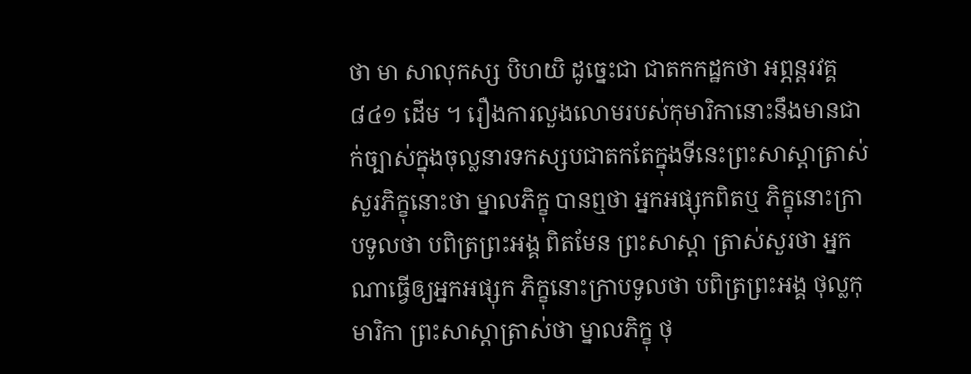ថា មា សាលុកស្ស បិហយិ ដូច្នេះជា ជាតកកដ្ឋកថា អព្ភន្តរវគ្គ ៨៤១ ដើម ។ រឿងការលួងលោមរបស់កុមារិកានោះនឹងមានជាក់ច្បាស់ក្នុងចុល្លនារទកស្សបជាតកតែក្នុងទីនេះព្រះសាស្តាត្រាស់សួរភិក្ខុនោះថា ម្នាលភិក្ខុ បានឮថា អ្នកអផ្សុកពិតឬ ភិក្ខុនោះក្រាបទូលថា បពិត្រព្រះអង្គ ពិតមែន ព្រះសាស្តា ត្រាស់សួរថា អ្នកណាធ្វើឲ្យអ្នកអផ្សុក ភិក្ខុនោះក្រាបទូលថា បពិត្រព្រះអង្គ ថុល្លកុមារិកា ព្រះសាស្តាត្រាស់ថា ម្នាលភិក្ខុ ថុ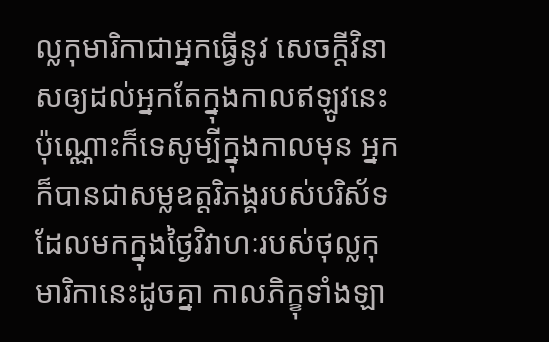ល្លកុមារិកាជាអ្នកធ្វើនូវ សេចក្តីវិនាសឲ្យដល់អ្នកតែក្នុងកាលឥឡូវនេះប៉ុណ្ណោះក៏ទេសូម្បីក្នុងកាលមុន អ្នកក៏បានជាសម្លឧត្តរិភង្គរបស់បរិស័ទដែលមកក្នុងថ្ងៃវិវាហៈរបស់ថុល្លកុមារិកានេះដូចគ្នា កាលភិក្ខុទាំងឡា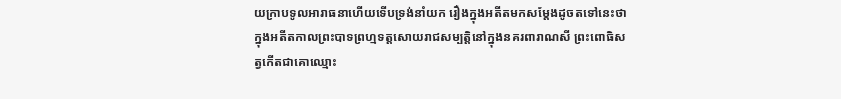យក្រាបទូលអារាធនាហើយទើបទ្រង់នាំយក រឿងក្នុងអតីតមកសម្តែងដូចតទៅនេះថា ក្នុងអតីតកាលព្រះបាទព្រហ្មទត្តសោយរាជសម្បត្តិនៅក្នុងនគរពារាណសី ព្រះពោធិសត្វកើតជាគោឈ្មោះ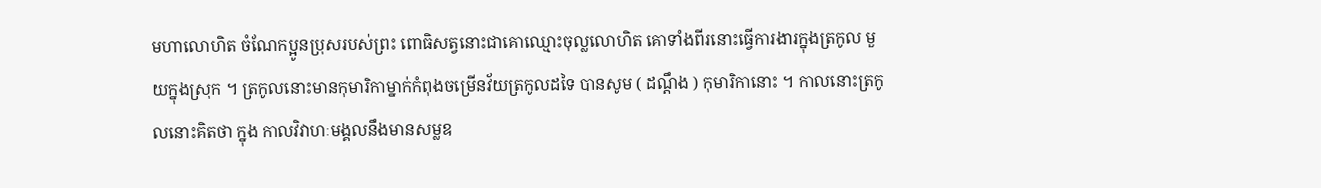មហាលោហិត ចំណែកប្អូនប្រុសរបស់ព្រះ ពោធិសត្វនោះជាគោឈ្មោះចុល្លលោហិត គោទាំងពីរនោះធ្វើការងារក្នុងត្រកូល មួយក្នុងស្រុក ។ ត្រកូលនោះមានកុមារិកាម្នាក់កំពុងចម្រើនវ័យត្រកូលដទៃ បានសូម ( ដណ្តឹង ) កុមារិកានោះ ។ កាលនោះត្រកូលនោះគិតថា ក្នុង កាលវិវាហៈមង្គលនឹងមានសម្លឧ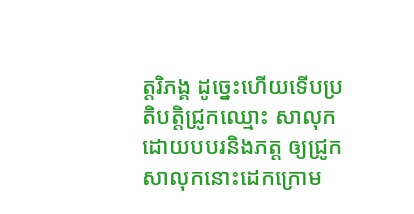ត្តរិភង្គ ដូច្នេះហើយទើបប្រតិបត្តិជ្រូកឈ្មោះ សាលុកដោយបបរនិងភត្ត ឲ្យជ្រូកសាលុកនោះដេកក្រោម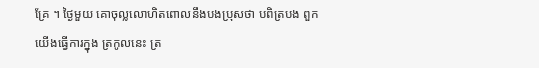គ្រែ ។ ថ្ងៃមួយ គោចុល្លលោហិតពោលនឹងបងប្រុសថា បពិត្របង ពួកយើងធ្វើការក្នុង ត្រកូលនេះ ត្រ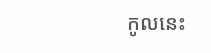កូលនេះ